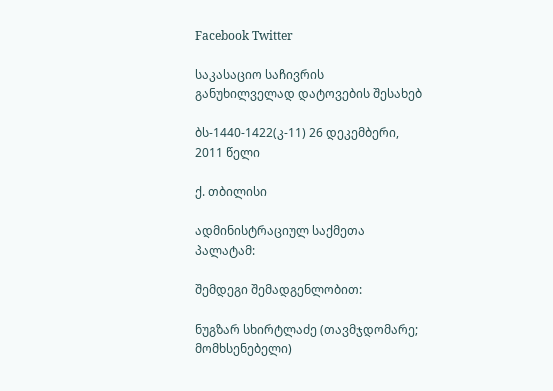Facebook Twitter

საკასაციო საჩივრის განუხილველად დატოვების შესახებ

ბს-1440-1422(კ-11) 26 დეკემბერი, 2011 წელი

ქ. თბილისი

ადმინისტრაციულ საქმეთა პალატამ:

შემდეგი შემადგენლობით:

ნუგზარ სხირტლაძე (თავმჯდომარე; მომხსენებელი)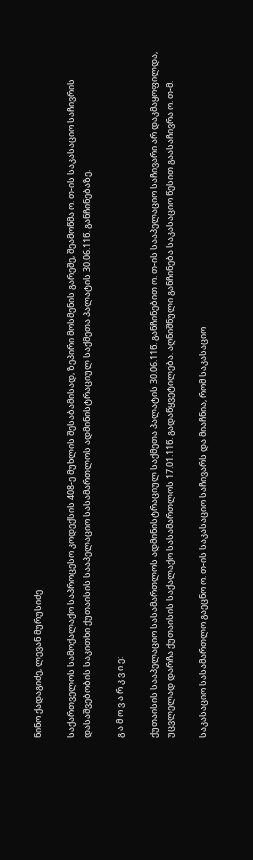ნინო ქადაგიძე, ლევან მურუსიძე

საქართველოს სამოქალაქო საპროცესო კოდექსის 408-ე მუხლის შესაბამისად, ზეპირი მოსმენის გარეშე, შეამოწმა ო. თ-ის საკასაციო საჩივრის დასაშვებობის საკითხი ქუთაისის სააპელაციო სასამართლოს ადმინისტრაციულ საქმეთა პალატის 30.06.11წ. განჩინებაზე.

გ ა მ ო ვ ა რ კ ვ ი ე:

ქუთაისის სააპელაციო სასამართლოს ადმინისტრაციულ საქმეთა პალატის 30.06.11წ. განჩინებით ო. თ-ის სააპელაციო საჩივარი არ დაკმაყოფილდა, უცვლელად დარჩა ქუთაისის საქალაქო სასამართლოს 17.01.11წ. გადაწყვეტილება. აღნიშნული განჩინება საკასაციო წესით გაასაჩივრა ო. თ-მ.

საკასაციო სასამართლო გაეცნო ო. თ-ის საკასაციო საჩივარს და მიაჩნია, რომ საკასაციო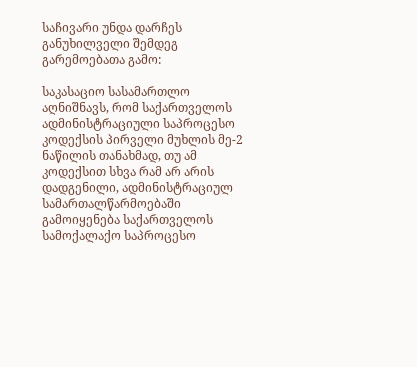საჩივარი უნდა დარჩეს განუხილველი შემდეგ გარემოებათა გამო:

საკასაციო სასამართლო აღნიშნავს, რომ საქართველოს ადმინისტრაციული საპროცესო კოდექსის პირველი მუხლის მე-2 ნაწილის თანახმად, თუ ამ კოდექსით სხვა რამ არ არის დადგენილი, ადმინისტრაციულ სამართალწარმოებაში გამოიყენება საქართველოს სამოქალაქო საპროცესო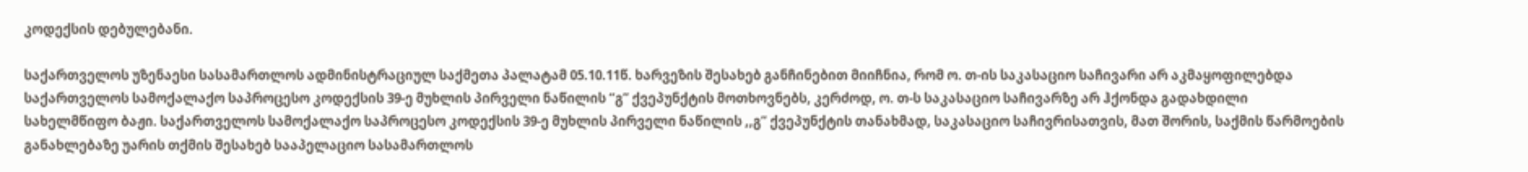კოდექსის დებულებანი.

საქართველოს უზენაესი სასამართლოს ადმინისტრაციულ საქმეთა პალატამ 05.10.11წ. ხარვეზის შესახებ განჩინებით მიიჩნია, რომ ო. თ-ის საკასაციო საჩივარი არ აკმაყოფილებდა საქართველოს სამოქალაქო საპროცესო კოდექსის 39-ე მუხლის პირველი ნაწილის “გ” ქვეპუნქტის მოთხოვნებს, კერძოდ, ო. თ-ს საკასაციო საჩივარზე არ ჰქონდა გადახდილი სახელმწიფო ბაჟი. საქართველოს სამოქალაქო საპროცესო კოდექსის 39-ე მუხლის პირველი ნაწილის ,,გ” ქვეპუნქტის თანახმად, საკასაციო საჩივრისათვის, მათ შორის, საქმის წარმოების განახლებაზე უარის თქმის შესახებ სააპელაციო სასამართლოს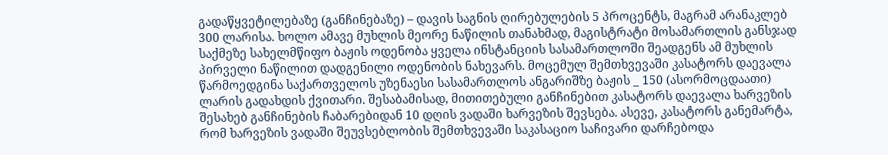გადაწყვეტილებაზე (განჩინებაზე) – დავის საგნის ღირებულების 5 პროცენტს, მაგრამ არანაკლებ 300 ლარისა. ხოლო ამავე მუხლის მეორე ნაწილის თანახმად, მაგისტრატი მოსამართლის განსჯად საქმეზე სახელმწიფო ბაჟის ოდენობა ყველა ინსტანციის სასამართლოში შეადგენს ამ მუხლის პირველი ნაწილით დადგენილი ოდენობის ნახევარს. მოცემულ შემთხვევაში კასატორს დაევალა წარმოედგინა საქართველოს უზენაესი სასამართლოს ანგარიშზე ბაჟის _ 150 (ასორმოცდაათი) ლარის გადახდის ქვითარი. შესაბამისად, მითითებული განჩინებით კასატორს დაევალა ხარვეზის შესახებ განჩინების ჩაბარებიდან 10 დღის ვადაში ხარვეზის შევსება. ასევე, კასატორს განემარტა, რომ ხარვეზის ვადაში შეუვსებლობის შემთხვევაში საკასაციო საჩივარი დარჩებოდა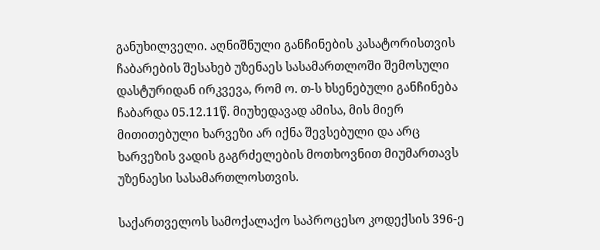განუხილველი. აღნიშნული განჩინების კასატორისთვის ჩაბარების შესახებ უზენაეს სასამართლოში შემოსული დასტურიდან ირკვევა, რომ ო. თ-ს ხსენებული განჩინება ჩაბარდა 05.12.11წ. მიუხედავად ამისა, მის მიერ მითითებული ხარვეზი არ იქნა შევსებული და არც ხარვეზის ვადის გაგრძელების მოთხოვნით მიუმართავს უზენაესი სასამართლოსთვის.

საქართველოს სამოქალაქო საპროცესო კოდექსის 396-ე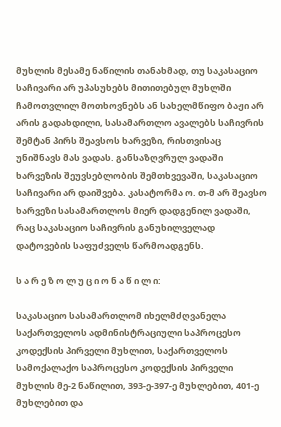მუხლის მესამე ნაწილის თანახმად, თუ საკასაციო საჩივარი არ უპასუხებს მითითებულ მუხლში ჩამოთვლილ მოთხოვნებს ან სახელმწიფო ბაჟი არ არის გადახდილი, სასამართლო ავალებს საჩივრის შემტან პირს შეავსოს ხარვეზი, რისთვისაც უნიშნავს მას ვადას. განსაზღვრულ ვადაში ხარვეზის შეუვსებლობის შემთხვევაში, საკასაციო საჩივარი არ დაიშვება. კასატორმა ო. თ-მ არ შეავსო ხარვეზი სასამართლოს მიერ დადგენილ ვადაში, რაც საკასაციო საჩივრის განუხილველად დატოვების საფუძველს წარმოადგენს.

ს ა რ ე ზ ო ლ უ ც ი ო ნ ა წ ი ლ ი:

საკასაციო სასამართლომ იხელმძღვანელა საქართველოს ადმინისტრაციული საპროცესო კოდექსის პირველი მუხლით, საქართველოს სამოქალაქო საპროცესო კოდექსის პირველი მუხლის მე-2 ნაწილით, 393-ე-397-ე მუხლებით, 401-ე მუხლებით და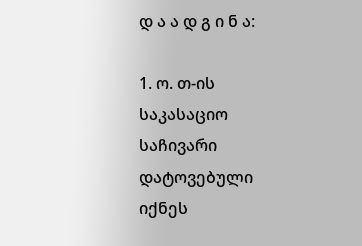დ ა ა დ გ ი ნ ა:

1. ო. თ-ის საკასაციო საჩივარი დატოვებული იქნეს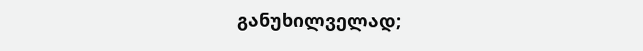განუხილველად;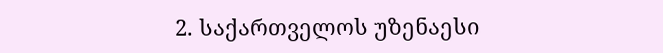2. საქართველოს უზენაესი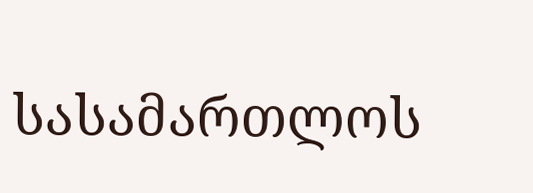სასამართლოს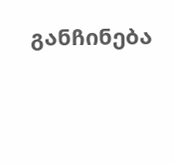განჩინება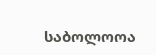საბოლოოა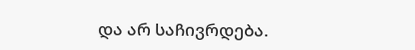და არ საჩივრდება.